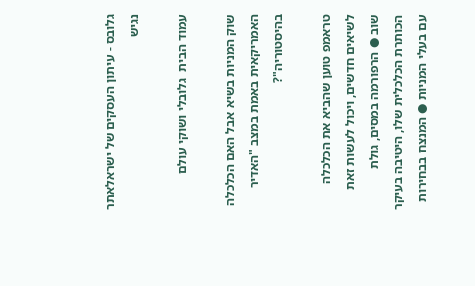גלובס - עיתון העסקים של ישראלאתר נגיש

עמוד הבית  גלובלי ושוקי עולם

שוק המניות בשיא אבל האם הכלכלה האמריקאית באמת במצב "האדיר בהיסטוריה"?

טראמפ טוען שהביא את הכלכלה לשיאים חדשים, ויכול לעשות זאת שוב ● הרפורמה במסים, גולת הכותרת הכלכלית שלו, היטיבה בעיקר עם בעלי המניות ● המנצח בבחירות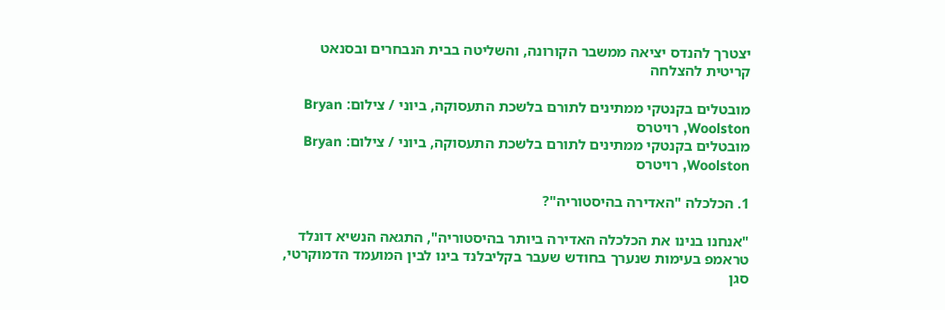יצטרך להנדס יציאה ממשבר הקורונה, והשליטה בבית הנבחרים ובסנאט קריטית להצלחה

מובטלים בקנטקי ממתינים לתורם בלשכת התעסוקה, ביוני / צילום: Bryan Woolston, רויטרס
מובטלים בקנטקי ממתינים לתורם בלשכת התעסוקה, ביוני / צילום: Bryan Woolston, רויטרס

1. הכלכלה "האדירה בהיסטוריה"?

"אנחנו בנינו את הכלכלה האדירה ביותר בהיסטוריה", התגאה הנשיא דונלד טראמפ בעימות שנערך בחודש שעבר בקליבלנד בינו לבין המועמד הדמוקרטי, סגן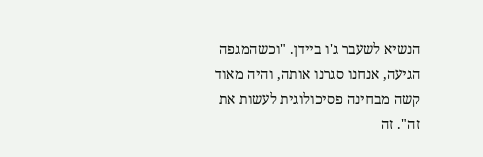הנשיא לשעבר ג'ו ביידן. "וכשהמגפה הגיעה, אנחנו סגרנו אותה, והיה מאוד קשה מבחינה פסיכולוגית לעשות את זה". זה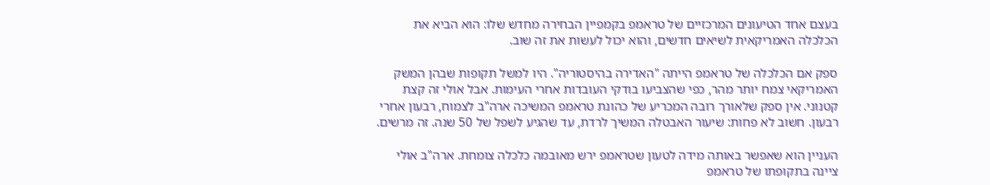בעצם אחד הטיעונים המרכזיים של טראמפ בקמפיין הבחירה מחדש שלו: הוא הביא את הכלכלה האמריקאית לשיאים חדשים, והוא יכול לעשות את זה שוב.

ספק אם הכלכלה של טראמפ הייתה "האדירה בהיסטוריה". היו למשל תקופות שבהן המשק האמריקאי צמח יותר מהר, כפי שהצביעו בודקי העובדות אחרי העימות. אבל אולי זה קצת קטנוני. אין ספק שלאורך רובה המכריע של כהונת טראמפ המשיכה ארה"ב לצמוח, רבעון אחרי רבעון. חשוב לא פחות: שיעור האבטלה המשיך לרדת, עד שהגיע לשפל של 50 שנה. זה מרשים.

העניין הוא שאפשר באותה מידה לטעון שטראמפ ירש מאובמה כלכלה צומחת. ארה"ב אולי ציינה בתקופתו של טראמפ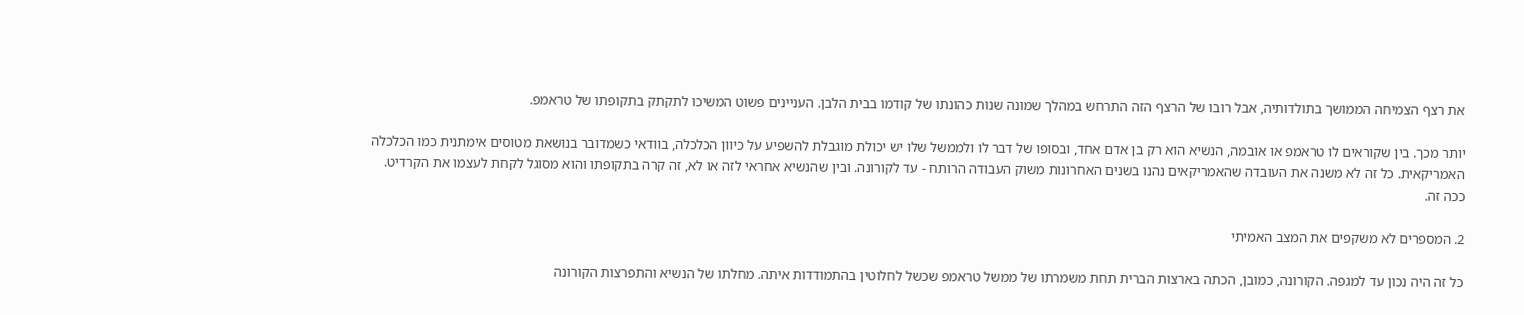את רצף הצמיחה הממושך בתולדותיה, אבל רובו של הרצף הזה התרחש במהלך שמונה שנות כהונתו של קודמו בבית הלבן. העניינים פשוט המשיכו לתקתק בתקופתו של טראמפ.

יותר מכך. בין שקוראים לו טראמפ או אובמה, הנשיא הוא רק בן אדם אחד, ובסופו של דבר לו ולממשל שלו יש יכולת מוגבלת להשפיע על כיוון הכלכלה, בוודאי כשמדובר בנושאת מטוסים אימתנית כמו הכלכלה האמריקאית. כל זה לא משנה את העובדה שהאמריקאים נהנו בשנים האחרונות משוק העבודה הרותח - עד לקורונה. ובין שהנשיא אחראי לזה או לא, זה קרה בתקופתו והוא מסוגל לקחת לעצמו את הקרדיט. ככה זה.

2. המספרים לא משקפים את המצב האמיתי

כל זה היה נכון עד למגפה. הקורונה, כמובן, הכתה בארצות הברית תחת משמרתו של ממשל טראמפ שכשל לחלוטין בהתמודדות איתה. מחלתו של הנשיא והתפרצות הקורונה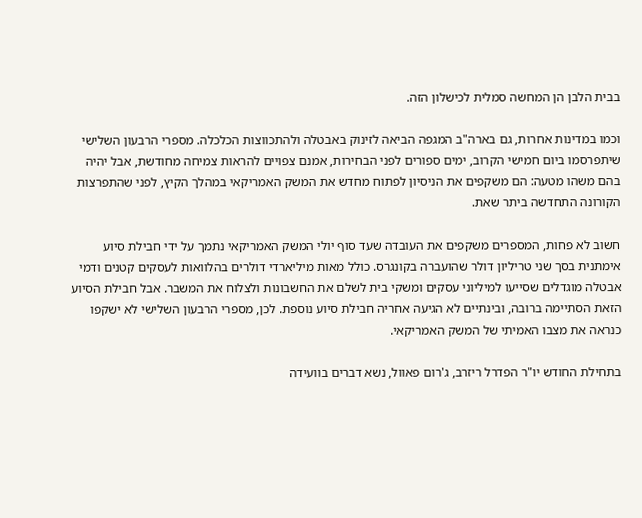בבית הלבן הן המחשה סמלית לכישלון הזה.

וכמו במדינות אחרות, גם בארה"ב המגפה הביאה לזינוק באבטלה ולהתכווצות הכלכלה. מספרי הרבעון השלישי שיתפרסמו ביום חמישי הקרוב, ימים ספורים לפני הבחירות, אמנם צפויים להראות צמיחה מחודשת, אבל יהיה בהם משהו מטעה: הם משקפים את הניסיון לפתוח מחדש את המשק האמריקאי במהלך הקיץ, לפני שהתפרצות הקורונה התחדשה ביתר שאת.

חשוב לא פחות, המספרים משקפים את העובדה שעד סוף יולי המשק האמריקאי נתמך על ידי חבילת סיוע אימתנית בסך שני טריליון דולר שהועברה בקונגרס. כולל מאות מיליארדי דולרים בהלוואות לעסקים קטנים ודמי אבטלה מוגדלים שסייעו למיליוני עסקים ומשקי בית לשלם את החשבונות ולצלוח את המשבר. אבל חבילת הסיוע הזאת הסתיימה ברובה, ובינתיים לא הגיעה אחריה חבילת סיוע נוספת. לכן, מספרי הרבעון השלישי לא ישקפו כנראה את מצבו האמיתי של המשק האמריקאי.

בתחילת החודש יו"ר הפדרל ריזרב, ג'רום פאוול, נשא דברים בוועידה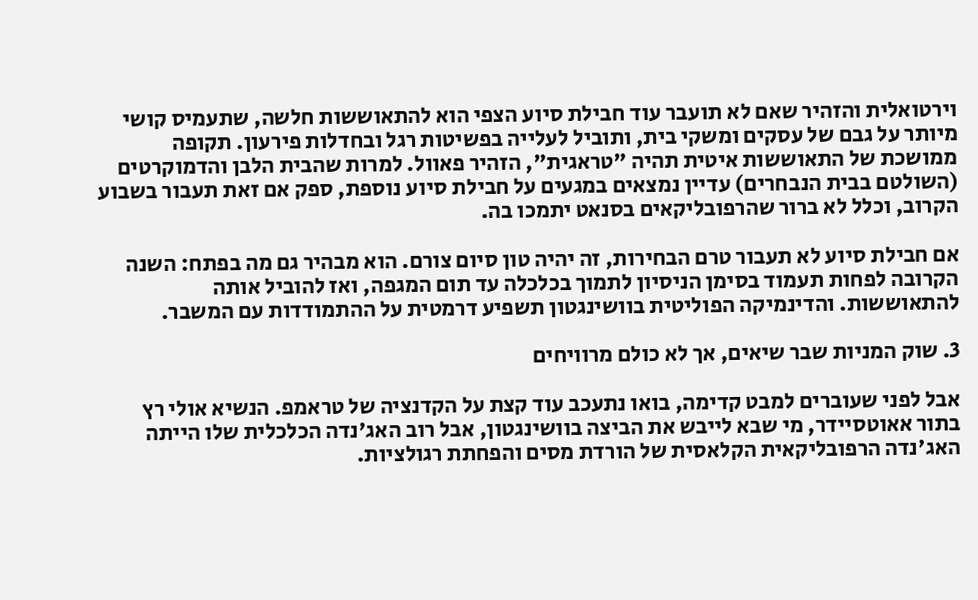וירטואלית והזהיר שאם לא תועבר עוד חבילת סיוע הצפי הוא להתאוששות חלשה, שתעמיס קושי מיותר על גבם של עסקים ומשקי בית, ותוביל לעלייה בפשיטות רגל ובחדלות פירעון. תקופה ממושכת של התאוששות איטית תהיה "טראגית", הזהיר פאוול. למרות שהבית הלבן והדמוקרטים (השולטם בבית הנבחרים) עדיין נמצאים במגעים על חבילת סיוע נוספת, ספק אם זאת תעבור בשבוע הקרוב, וכלל לא ברור שהרפובליקאים בסנאט יתמכו בה.

אם חבילת סיוע לא תעבור טרם הבחירות, זה יהיה טון סיום צורם. הוא מבהיר גם מה בפתח: השנה הקרובה לפחות תעמוד בסימן הניסיון לתמוך בכלכלה עד תום המגפה, ואז להוביל אותה להתאוששות. והדינמיקה הפוליטית בוושינגטון תשפיע דרמטית על ההתמודדות עם המשבר.

3. שוק המניות שבר שיאים, אך לא כולם מרוויחים

אבל לפני שעוברים למבט קדימה, בואו נתעכב עוד קצת על הקדנציה של טראמפ. הנשיא אולי רץ בתור אאוטסיידר, מי שבא לייבש את הביצה בוושינגטון, אבל רוב האג'נדה הכלכלית שלו הייתה האג'נדה הרפובליקאית הקלאסית של הורדת מסים והפחתת רגולציות.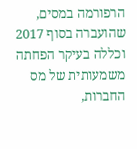הרפורמה במסים, שהועברה בסוף 2017 וכללה בעיקר הפחתה משמעותית של מס החברות,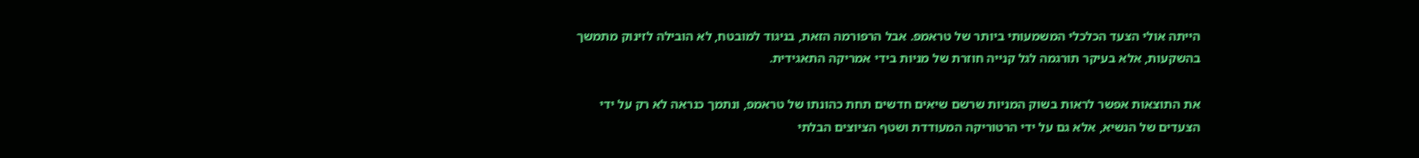הייתה אולי הצעד הכלכלי המשמעותי ביותר של טראמפ. אבל הרפורמה הזאת, בניגוד למובטח, לא הובילה לזינוק מתמשך בהשקעות, אלא בעיקר תורגמה לגל קנייה חוזרת של מניות בידי אמריקה התאגידית.

את התוצאות אפשר לראות בשוק המניות שרשם שיאים חדשים תחת כהונתו של טראמפ, ונתמך כנראה לא רק על ידי הצעדים של הנשיא, אלא גם על ידי הרטוריקה המעודדת ושטף הציוצים הבלתי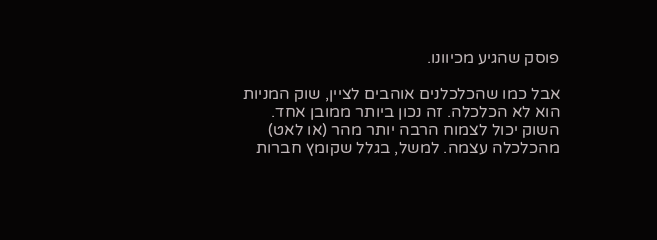פוסק שהגיע מכיוונו.

אבל כמו שהכלכלנים אוהבים לציין, שוק המניות הוא לא הכלכלה. זה נכון ביותר ממובן אחד. השוק יכול לצמוח הרבה יותר מהר (או לאט) מהכלכלה עצמה. למשל, בגלל שקומץ חברות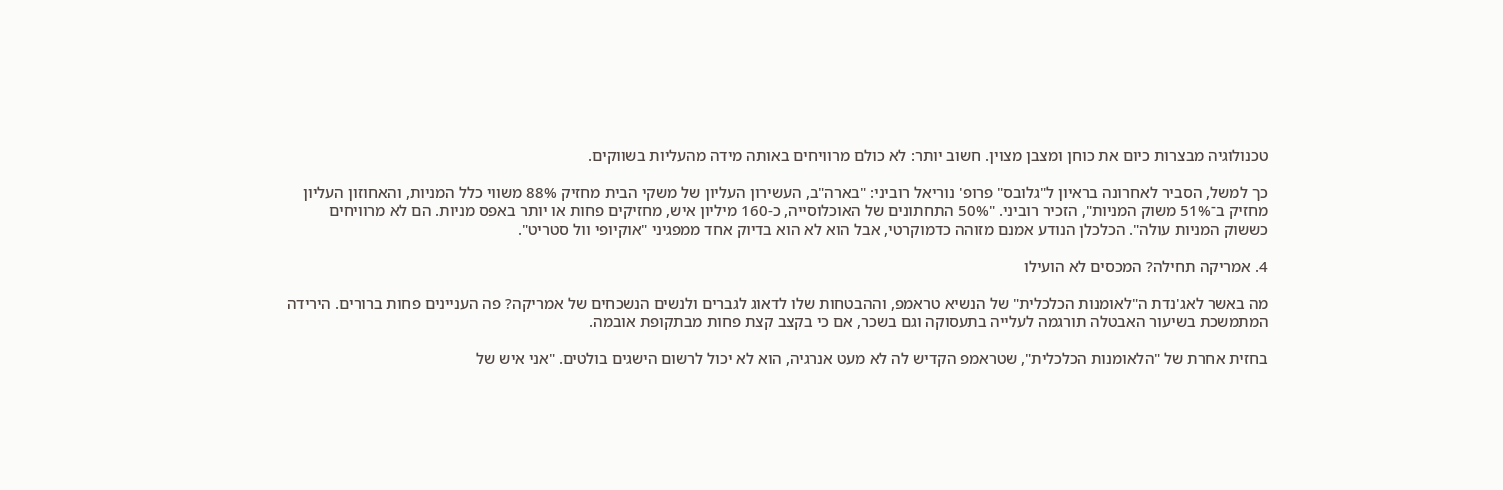טכנולוגיה מבצרות כיום את כוחן ומצבן מצוין. חשוב יותר: לא כולם מרוויחים באותה מידה מהעליות בשווקים.

כך למשל, הסביר לאחרונה בראיון ל"גלובס" פרופ' נוריאל רוביני: "בארה"ב, העשירון העליון של משקי הבית מחזיק 88% משווי כלל המניות, והאחוזון העליון מחזיק ב־51% משוק המניות", הזכיר רוביני. "50% התחתונים של האוכלוסייה, כ-160 מיליון איש, מחזיקים פחות או יותר באפס מניות. הם לא מרוויחים כששוק המניות עולה". הכלכלן הנודע אמנם מזוהה כדמוקרטי, אבל הוא לא הוא בדיוק אחד ממפגיני "אוקיופי וול סטריט".

4. אמריקה תחילה? המכסים לא הועילו

מה באשר לאג'נדת ה"לאומנות הכלכלית" של הנשיא טראמפ, וההבטחות שלו לדאוג לגברים ולנשים הנשכחים של אמריקה? פה העניינים פחות ברורים. הירידה המתמשכת בשיעור האבטלה תורגמה לעלייה בתעסוקה וגם בשכר, אם כי בקצב קצת פחות מבתקופת אובמה.

בחזית אחרת של "הלאומנות הכלכלית", שטראמפ הקדיש לה לא מעט אנרגיה, הוא לא יכול לרשום הישגים בולטים. "אני איש של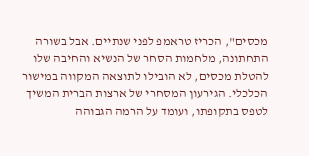מכסים", הכריז טראמפ לפני שנתיים. אבל בשורה התחתונה, מלחמות הסחר של הנשיא והחיבה שלו להטלת מכסים, לא הובילו לתוצאה המקווה במישור הכלכלי. הגירעון המסחרי של ארצות הברית המשיך לטפס בתקופתו, ועומד על הרמה הגבוהה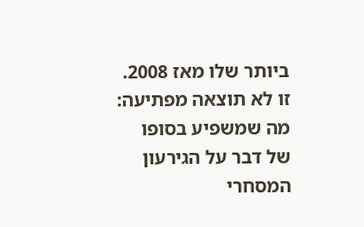ביותר שלו מאז 2008. זו לא תוצאה מפתיעה: מה שמשפיע בסופו של דבר על הגירעון המסחרי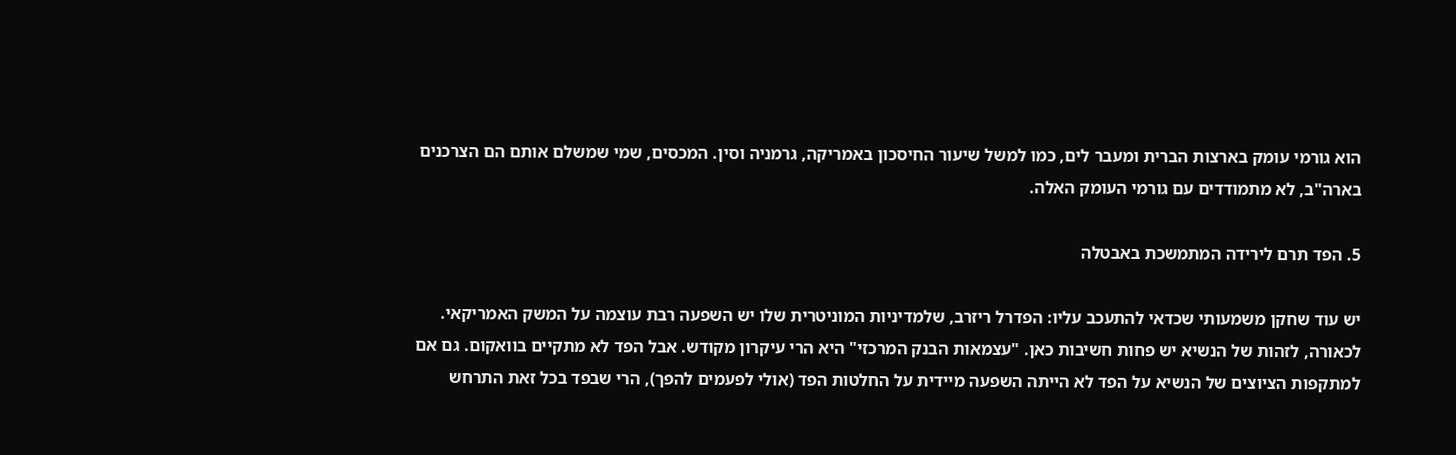הוא גורמי עומק בארצות הברית ומעבר לים, כמו למשל שיעור החיסכון באמריקה, גרמניה וסין. המכסים, שמי שמשלם אותם הם הצרכנים בארה"ב, לא מתמודדים עם גורמי העומק האלה.

5. הפד תרם לירידה המתמשכת באבטלה

יש עוד שחקן משמעותי שכדאי להתעכב עליו: הפדרל ריזרב, שלמדיניות המוניטרית שלו יש השפעה רבת עוצמה על המשק האמריקאי. לכאורה, לזהות של הנשיא יש פחות חשיבות כאן. "עצמאות הבנק המרכזי" היא הרי עיקרון מקודש. אבל הפד לא מתקיים בוואקום. גם אם למתקפות הציוצים של הנשיא על הפד לא הייתה השפעה מיידית על החלטות הפד (אולי לפעמים להפך), הרי שבפד בכל זאת התרחש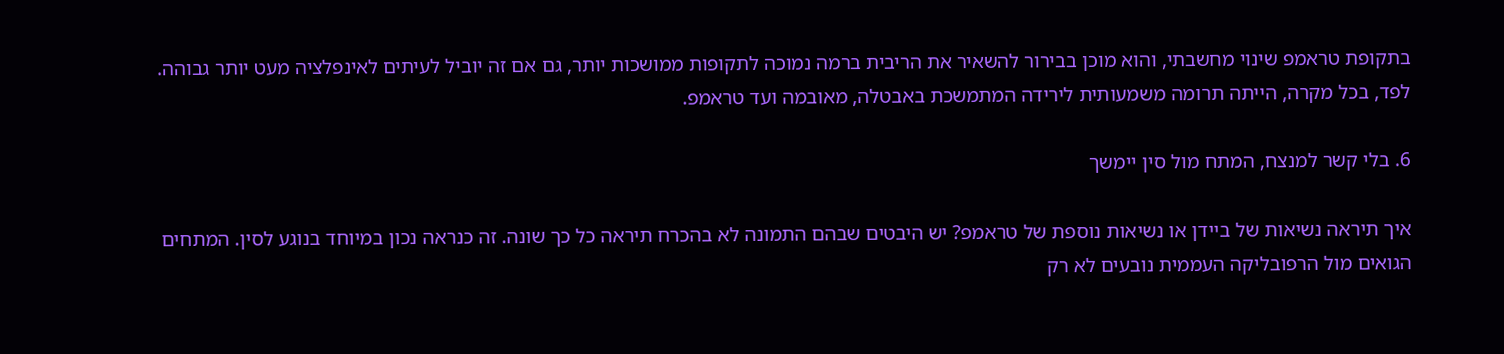בתקופת טראמפ שינוי מחשבתי, והוא מוכן בבירור להשאיר את הריבית ברמה נמוכה לתקופות ממושכות יותר, גם אם זה יוביל לעיתים לאינפלציה מעט יותר גבוהה. לפד, בכל מקרה, הייתה תרומה משמעותית לירידה המתמשכת באבטלה, מאובמה ועד טראמפ.

6. בלי קשר למנצח, המתח מול סין יימשך

איך תיראה נשיאות של ביידן או נשיאות נוספת של טראמפ? יש היבטים שבהם התמונה לא בהכרח תיראה כל כך שונה. זה כנראה נכון במיוחד בנוגע לסין. המתחים הגואים מול הרפובליקה העממית נובעים לא רק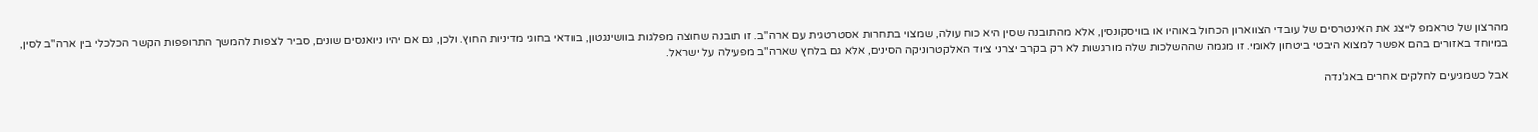מהרצון של טראמפ לייצג את האינטרסים של עובדי הצווארון הכחול באוהיו או בוויסקונסין, אלא מהתובנה שסין היא כוח עולה, שמצוי בתחרות אסטרטגית עם ארה"ב. זו תובנה שחוצה מפלגות בוושינגטון, בוודאי בחוגי מדיניות החוץ. ולכן, גם אם יהיו ניואנסים שונים, סביר לצפות להמשך התרופפות הקשר הכלכלי בין ארה"ב לסין, במיוחד באזורים בהם אפשר למצוא היבטי ביטחון לאומי. זו מגמה שההשלכות שלה מורגשות לא רק בקרב יצרני ציוד האלקטרוניקה הסינים, אלא גם בלחץ שארה"ב מפעילה על ישראל.

אבל כשמגיעים לחלקים אחרים באג'נדה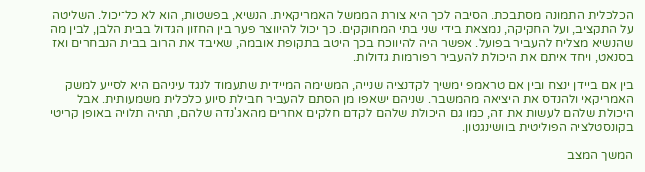הכלכלית התמונה מסתבכת. הסיבה לכך היא צורת הממשל האמריקאית. הנשיא, בפשטות, הוא לא כל־יכול. השליטה על התקציב, ועל החקיקה, נמצאת בידי שני בתי המחוקקים. כך יכול להיווצר פער בין החזון הגדול בבית הלבן, לבין מה שהנשיא מצליח להעביר בפועל. אפשר היה להיווכח בכך היטב בתקופת אובמה, שאיבד את הרוב בבית הנבחרים ואז בסנאט, ויחד איתם את היכולת להעביר רפורמות גדולות.

בין אם ביידן ינצח ובין אם טראמפ ימשיך לקדנציה שנייה, המשימה המיידית שתעמוד לנגד עיניהם היא לסייע למשק האמריקאי ולהנדס את היציאה מהמשבר. שניהם ישאפו מן הסתם להעביר חבילת סיוע כלכלית משמעותית. אבל היכולת שלהם לעשות את זה, כמו גם היכולת שלהם לקדם חלקים אחרים מהאג'נדה שלהם, תהיה תלויה באופן קריטי בקונסטלציה הפוליטית בוושינגטון.

המשך המצב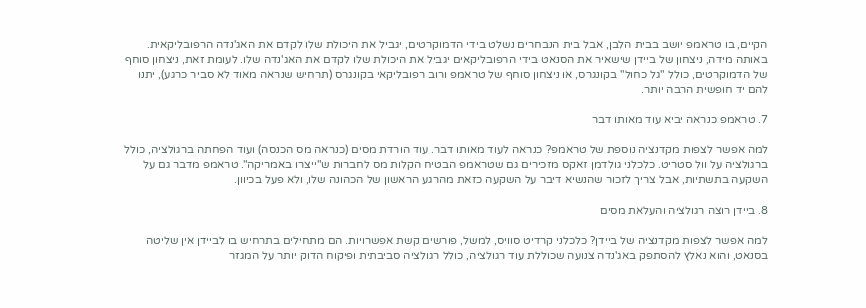הקיים, בו טראמפ יושב בבית הלבן, אבל בית הנבחרים נשלט בידי הדמוקרטים, יגביל את היכולת שלו לקדם את האג'נדה הרפובליקאית. באותה מידה, ניצחון של ביידן שישאיר את הסנאט בידי הרפובליקאים יגביל את היכולת שלו לקדם את האג'נדה שלו. לעומת זאת, ניצחון סוחף של הדמוקרטים, כולל "גל כחול" בקונגרס, או ניצחון סוחף של טראמפ ורוב רפובליקאי בקונגרס (תרחיש שנראה מאוד לא סביר כרגע), יתנו להם יד חופשית הרבה יותר.

7. טראמפ כנראה יביא עוד מאותו דבר

למה אפשר לצפות מקדנציה נוספת של טראמפ? כנראה לעוד מאותו דבר. עוד הורדת מסים (כנראה מס הכנסה) ועוד הפחתה ברגולציה, כולל ברגולציה על וול סטריט. כלכלני גולדמן זאקס מזכירים גם שטראמפ הבטיח הקלות מס לחברות ש"ייצרו באמריקה". טראמפ מדבר גם על השקעה בתשתיות, אבל צריך לזכור שהנשיא דיבר על השקעה כזאת מהרגע הראשון של הכהונה שלו, ולא פעל בכיוון.

8. ביידן רוצה רגולציה והעלאת מסים

למה אפשר לצפות מקדנציה של ביידן? כלכלני קרדיט סוויס, למשל, פורשים קשת אפשרויות. הם מתחילים בתרחיש בו לביידן אין שליטה בסנאט, והוא נאלץ להסתפק באג'נדה צנועה שכוללת עוד רגולציה, כולל רגולציה סביבתית ופיקוח הדוק יותר על המגזר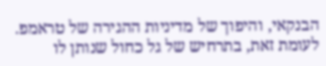הבנקאי, והיפוך של מדיניות ההגירה של טראמפ. לעומת זאת, בתרחיש של גל כחול שנותן לו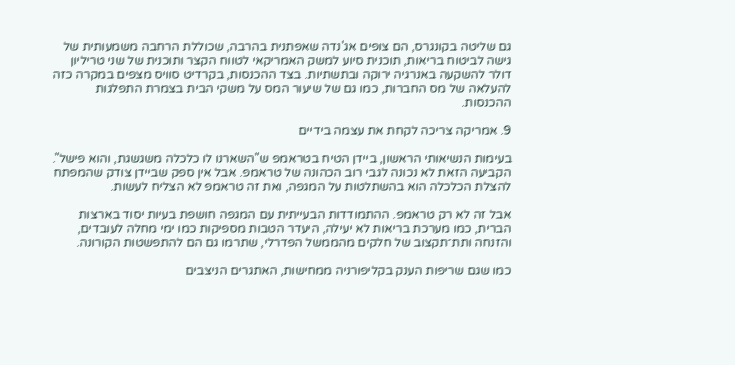גם שליטה בקונגרס, הם צופים אג'נדה שאפתנית בהרבה, שכוללת הרחבה משמעותית של גישה לביטוח בריאות, תוכנית סיוע למשק האמריקאי לטווח הקצר ותוכנית של שני טריליון דולר להשקעה באנרגיה ירוקה ובתשתיות. בצד ההכנסות, בקרדיט סוויס מצפים במקרה כזה להעלאה של מס החברות, כמו גם של שיעור המס על משקי הבית בצמרת התפלגות ההכנסות.

9. אמריקה צריכה לקחת את עצמה בידיים

בעימות הנשיאותי הראשון, ביידן הטיח בטראמפ ש"השארנו לו כלכלה משגשגת, והוא פישל". הקביעה הזאת לא נכונה לגבי רוב הכהונה של טראמפ. אבל אין ספק שביידן צודק שהמפתח להצלת הכלכלה הוא בהשתלטות על המגפה, ואת זה טראמפ לא הצליח לעשות.

אבל זה לא רק טראמפ. ההתמודדות הבעייתית עם המגפה חושפת בעיות יסוד בארצות הברית, כמו מערכת בריאות לא יעילה, היעדר הטבות מספיקות כמו ימי מחלה לעובדים, והזנחה ותת־תקצוב של חלקים מהממשל הפדרלי, שתרמו גם הם להתפשטות הקורונה.

כמו שגם שריפות הענק בקליפורניה ממחישות, האתגרים הניצבים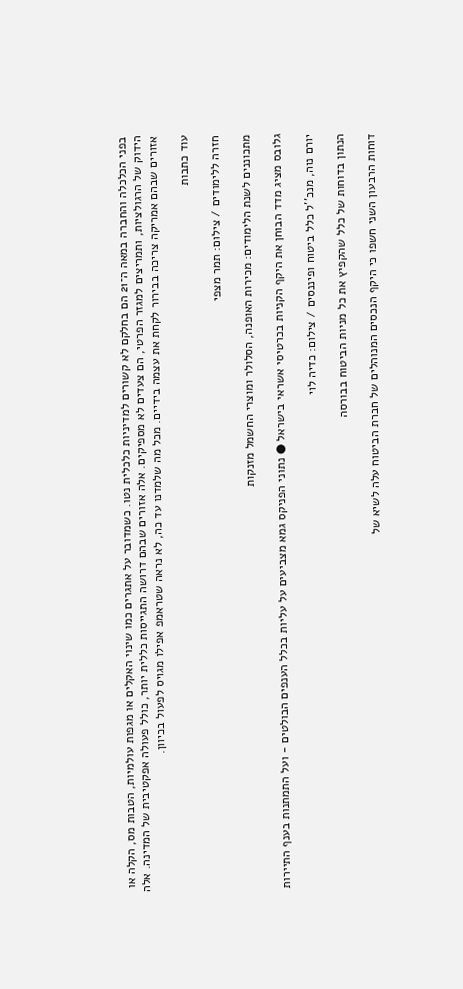בפני הכלכלה והחברה במאה ה־21 הם בחלקם לא קשורים למדיניות כלכלית נטו. כשמדובר על אתגרים כמו שינוי האקלים או מגפות עולמיות, הטבות מס, הקלה או הידוק של הרגולציות, ותמריצים למגזר הפרטי, הם צעדים לא מספיקים. אלה אזורים שבהם דרושה התגייסות כללית יותר, כולל פעולה אפקטיבית של המדינה. אלה אזורים שבהם אמריקה צריכה בבירור לקחת את עצמה בידיים. מכל מה שלמדנו עד כה, לא נראה שטראמפ אפילו מגויס לפעול בכיוון.

עוד כתבות

חזרה ללימודים / צילום: תמר מצפי

מתכוננים לשנת הלימודים: מכירות האופנה, הסלולר ומוצרי החשמל מזנקות

גלובס מציג מדד הבוחן את היקף הקניות בכרטיסי אשראי בישראל ● נתוני הפניקס גמא מצביעים על עליות בכלל הענפים הבולטים - ועל התמתנות בענף התיירות

יורם נוה, מנכ''ל כלל ביטוח ופיננסים / צילום: כדיה לוי

הנתון בדוחות של כלל שהקפיץ את כל מניות הביטוח בבורסה

דוחות הרבעון השני חשפו כי היקף הנכסים המנוהלים של חברת הביטוח עלה לשיא של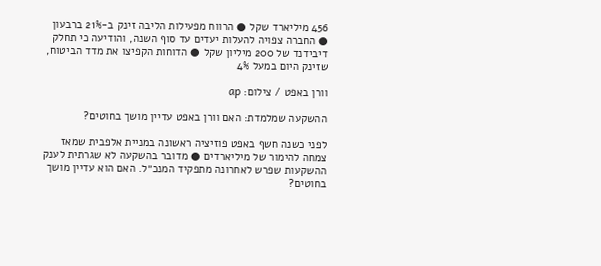456 מיליארד שקל ● הרווח מפעילות הליבה זינק ב-21% ברבעון ● החברה צפויה להעלות יעדים עד סוף השנה, והודיעה כי תחלק דיבידנד של 200 מיליון שקל ● הדוחות הקפיצו את מדד הביטוח, שזינק היום במעל 4%

וורן באפט / צילום: ap

ההשקעה שמלמדת: האם וורן באפט עדיין מושך בחוטים?

לפני כשנה חשף באפט פוזיציה ראשונה במניית אלפבית שמאז צמחה להימור של מיליארדים ● מדובר בהשקעה לא שגרתית לענק ההשקעות שפרש לאחרונה מתפקיד המנכ״ל. האם הוא עדיין מושך בחוטים?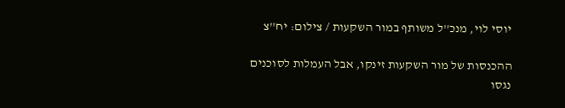יוסי לוי, מנכ''ל משותף במור השקעות / צילום: יח''צ

ההכנסות של מור השקעות זינקו, אבל העמלות לסוכנים נגסו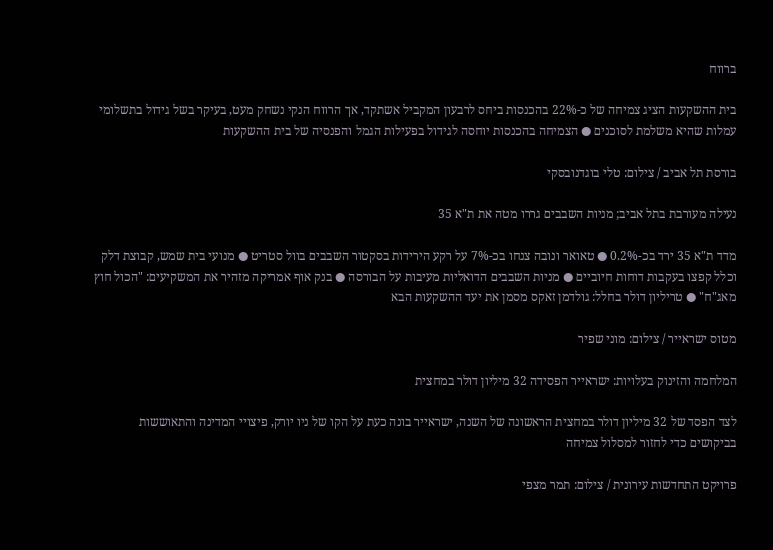ברווח

בית ההשקעות הציג צמיחה של כ-22% בהכנסות ביחס לרבעון המקביל אשתקד, אך הרווח הנקי נשחק מעט, בעיקר בשל גידול בתשלומי עמלות שהיא משלמת לסוכנים ● הצמיחה בהכנסות יוחסה לגידול בפעילות הגמל והפנסיה של בית ההשקעות

בורסת תל אביב / צילום: טלי בוגדנובסקי

נעילה מעורבת בתל אביב; מניות השבבים גררו מטה את ת"א 35

מדד ת"א 35 ירד בכ-0.2% ● טאואר ונובה צנחו בכ-7% על רקע הירידות בסקטור השבבים בוול סטריט ● מנועי בית שמש, קבוצת דלק וכלל קפצו בעקבות דוחות חיוביים ● מניות השבבים הדואליות מעיבות על הבורסה ● בנק אוף אמריקה מזהיר את המשקיעים: "הכול חוץ מאג"ח" ● טריליון דולר בחלל: גולדמן זאקס מסמן את יעד ההשקעות הבא

מטוס ישראייר / צילום: מוני שפיר

המלחמה והזינוק בעלויות: ישראייר הפסידה 32 מיליון דולר במחצית

לצד הפסד של 32 מיליון דולר במחצית הראשונה של השנה, ישראייר בונה כעת על הקו של ניו יורק, פיצויי המדינה והתאוששות בביקושים כדי לחזור למסלול צמיחה

פרויקט התחדשות עירונית / צילום: תמר מצפי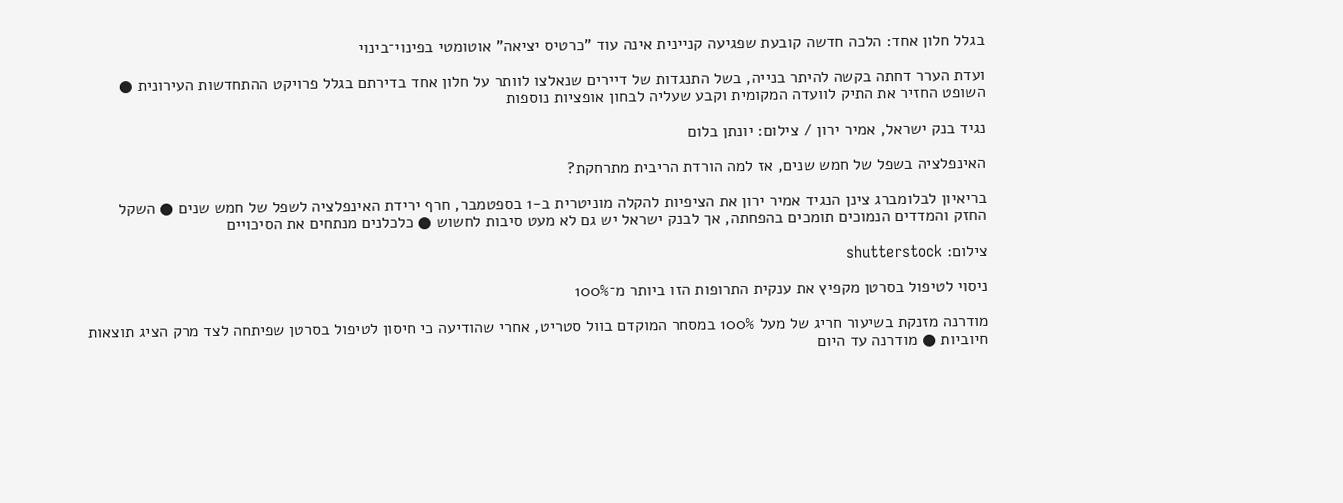בגלל חלון אחד: הלכה חדשה קובעת שפגיעה קניינית אינה עוד "כרטיס יציאה" אוטומטי בפינוי־בינוי

ועדת הערר דחתה בקשה להיתר בנייה, בשל התנגדות של דיירים שנאלצו לוותר על חלון אחד בדירתם בגלל פרויקט ההתחדשות העירונית ● השופט החזיר את התיק לוועדה המקומית וקבע שעליה לבחון אופציות נוספות

נגיד בנק ישראל, אמיר ירון / צילום: יונתן בלום

האינפלציה בשפל של חמש שנים, אז למה הורדת הריבית מתרחקת?

בריאיון לבלומברג צינן הנגיד אמיר ירון את הציפיות להקלה מוניטרית ב-1 בספטמבר, חרף ירידת האינפלציה לשפל של חמש שנים ● השקל החזק והמדדים הנמוכים תומכים בהפחתה, אך לבנק ישראל יש גם לא מעט סיבות לחשוש ● כלכלנים מנתחים את הסיכויים

צילום: shutterstock

ניסוי לטיפול בסרטן מקפיץ את ענקית התרופות הזו ביותר מ־100%

מודרנה מזנקת בשיעור חריג של מעל 100% במסחר המוקדם בוול סטריט, אחרי שהודיעה כי חיסון לטיפול בסרטן שפיתחה לצד מרק הציג תוצאות חיוביות ● מודרנה עד היום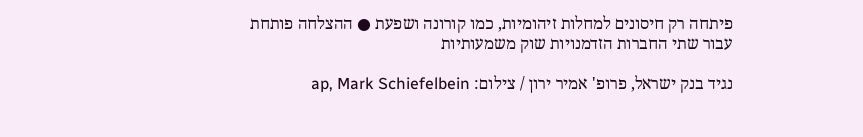פיתחה רק חיסונים למחלות זיהומיות, כמו קורונה ושפעת ● ההצלחה פותחת עבור שתי החברות הזדמנויות שוק משמעותיות

נגיד בנק ישראל, פרופ' אמיר ירון / צילום: ap, Mark Schiefelbein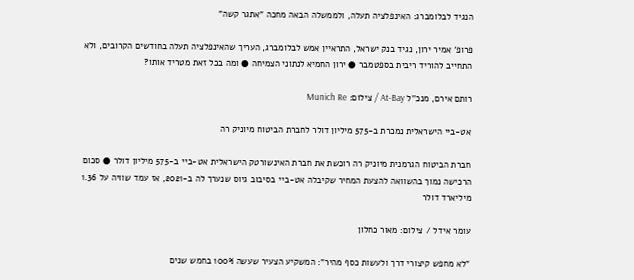הנגיד לבלומברג: האינפלציה תעלה, ולממשלה הבאה מחכה "אתגר קשה"

פרופ' אמיר ירון, נגיד בנק ישראל, התראיין אמש לבלומברג, העריך שהאינפלציה תעלה בחודשים הקרובים, ולא התחייב להוריד ריבית בספטמבר ● ירון החמיא לנתוני הצמיחה ● ומה בכל זאת מטריד אותו?

רותם אירם, מנכ''ל At-Bay / צילום: Munich Re

אט-ביי הישראלית נמכרת ב-575 מיליון דולר לחברת הביטוח מיוניק רה

חברת הביטוח הגרמנית מיוניק רה רוכשת את חברת האינשורטק הישראלית אט-ביי ב-575 מיליון דולר ● סכום הרכישה נמוך בהשוואה להצעת המחיר שקיבלה אט-ביי בסיבוב גיוס שנערך לה ב-2021, אז עמד שוויה על 1.36 מיליארד דולר

עומר אידל / צילום: מאור כחלון

"לא מחפש קיצורי דרך ולעשות כסף מהיר": המשקיע הצעיר שעשה 100% בחמש שנים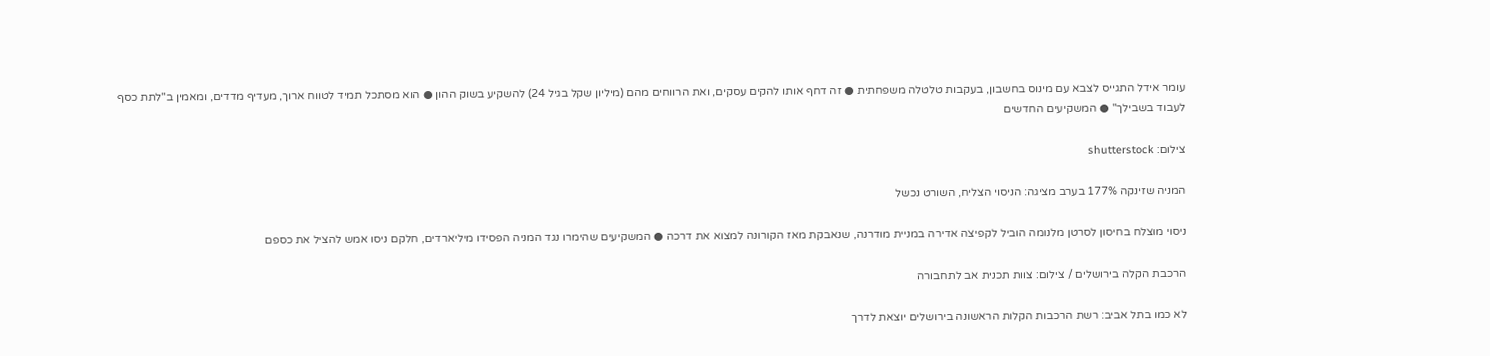עומר אידל התגייס לצבא עם מינוס בחשבון, בעקבות טלטלה משפחתית ● זה דחף אותו להקים עסקים, ואת הרווחים מהם (מיליון שקל בגיל 24) להשקיע בשוק ההון ● הוא מסתכל תמיד לטווח ארוך, מעדיף מדדים, ומאמין ב"לתת כסף לעבוד בשבילך" ● המשקיעים החדשים

צילום: shutterstock

המניה שזינקה 177% בערב מציגה: הניסוי הצליח, השורט נכשל

ניסוי מוצלח בחיסון לסרטן מלנומה הוביל לקפיצה אדירה במניית מודרנה, שנאבקת מאז הקורונה למצוא את דרכה ● המשקיעים שהימרו נגד המניה הפסידו מיליארדים, חלקם ניסו אמש להציל את כספם

הרכבת הקלה בירושלים / צילום: צוות תכנית אב לתחבורה

לא כמו בתל אביב: רשת הרכבות הקלות הראשונה בירושלים יוצאת לדרך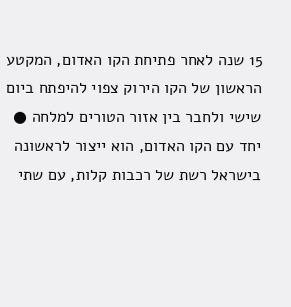15 שנה לאחר פתיחת הקו האדום, המקטע הראשון של הקו הירוק צפוי להיפתח ביום שישי ולחבר בין אזור הטורים למלחה ● יחד עם הקו האדום, הוא ייצור לראשונה בישראל רשת של רכבות קלות, עם שתי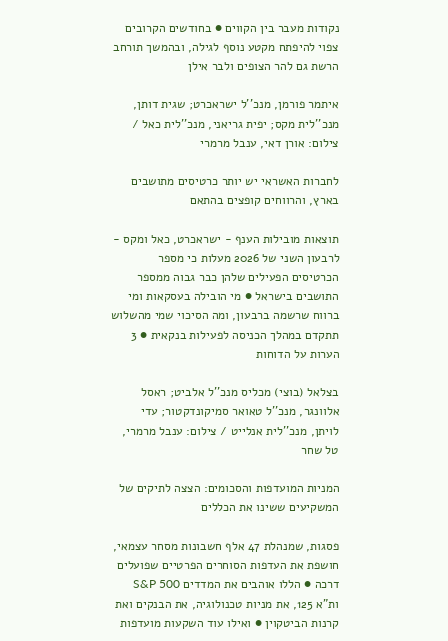נקודות מעבר בין הקווים ● בחודשים הקרובים צפוי להיפתח מקטע נוסף לגילה, ובהמשך תורחב הרשת גם להר הצופים ולבר אילן

איתמר פורמן, מנכ''ל ישראכרט; שגית דותן, מנכ''לית מקס; יפית גריאני, מנכ''לית כאל / צילום: אורן דאי, ענבל מרמרי

לחברות האשראי יש יותר כרטיסים מתושבים בארץ, והרווחים קופצים בהתאם

תוצאות מובילות הענף - ישראכרט, כאל ומקס - לרבעון השני של 2026 מעלות כי מספר הכרטיסים הפעילים שלהן כבר גבוה ממספר התושבים בישראל ● מי הובילה בעסקאות ומי ברווח שרשמה ברבעון, ומה הסיכוי שמי מהשלוש תתקדם במהלך הכניסה לפעילות בנקאית ● 3 הערות על הדוחות

בצלאל (בוצי) מכליס מנכ''ל אלביט; ראסל אלוונגר, מנכ''ל טאואר סמיקונדקטור; עדי לויתן, מנכ''לית אנלייט / צילום: ענבל מרמרי, טל שחר

המניות המועדפות והסכומים: הצצה לתיקים של המשקיעים ששינו את הכללים

פסגות, שמנהלת 47 אלף חשבונות מסחר עצמאי, חושפת את העדפות הסוחרים הפרטיים שפועלים דרכה ● הללו אוהבים את המדדים S&P 500 ות"א 125, את מניות טכנולוגיה, את הבנקים ואת קרנות הביטקוין ● ואילו עוד השקעות מועדפות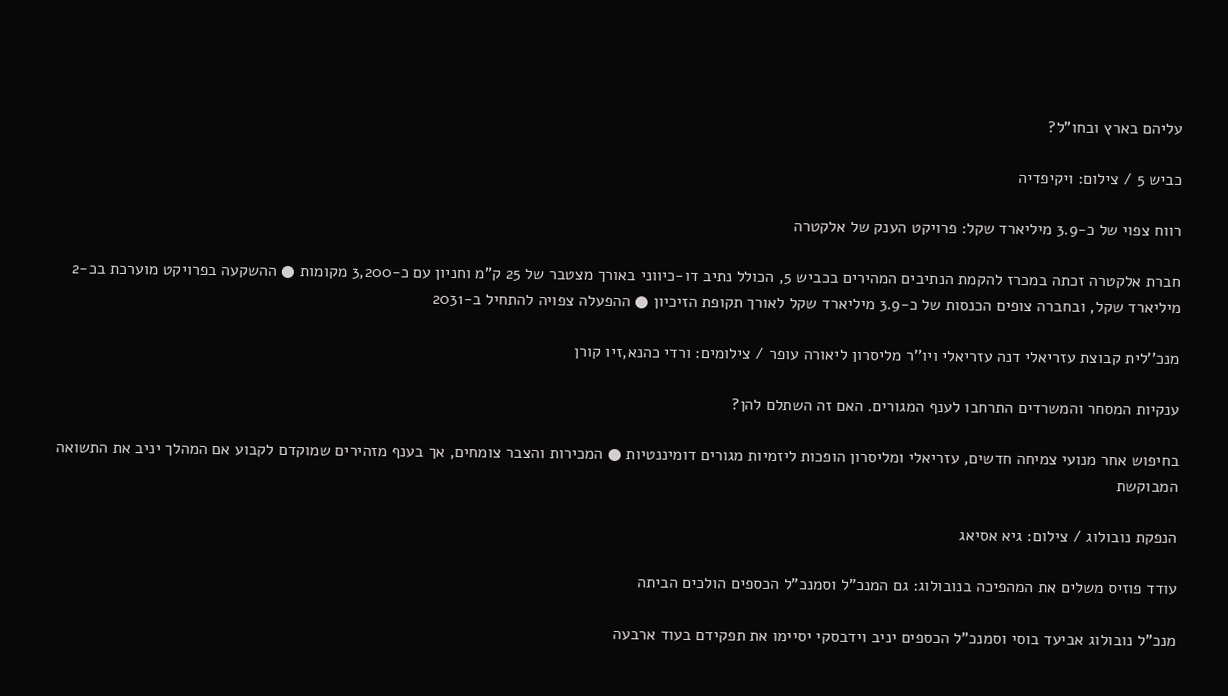עליהם בארץ ובחו"ל?

כביש 5 / צילום: ויקיפדיה

רווח צפוי של כ-3.9 מיליארד שקל: פרויקט הענק של אלקטרה

חברת אלקטרה זכתה במכרז להקמת הנתיבים המהירים בכביש 5, הכולל נתיב דו-כיווני באורך מצטבר של 25 ק"מ וחניון עם כ-3,200 מקומות ● ההשקעה בפרויקט מוערכת בכ-2 מיליארד שקל, ובחברה צופים הכנסות של כ-3.9 מיליארד שקל לאורך תקופת הזיכיון ● ההפעלה צפויה להתחיל ב-2031

מנכ''לית קבוצת עזריאלי דנה עזריאלי ויו''ר מליסרון ליאורה עופר / צילומים: ורדי כהנא,זיו קורן

ענקיות המסחר והמשרדים התרחבו לענף המגורים. האם זה השתלם להן?

בחיפוש אחר מנועי צמיחה חדשים, עזריאלי ומליסרון הופכות ליזמיות מגורים דומיננטיות ● המכירות והצבר צומחים, אך בענף מזהירים שמוקדם לקבוע אם המהלך יניב את התשואה המבוקשת

הנפקת נובולוג / צילום: גיא אסיאג

עודד פוזיס משלים את המהפיכה בנובולוג: גם המנכ"ל וסמנכ"ל הכספים הולכים הביתה

מנכ"ל נובולוג אביעד בוסי וסמנכ"ל הכספים יניב וידבסקי יסיימו את תפקידם בעוד ארבעה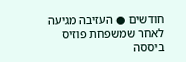חודשים ● העזיבה מגיעה לאחר שמשפחת פוזיס ביססה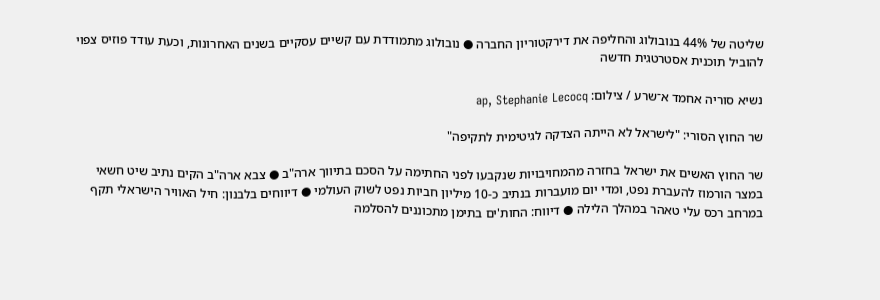שליטה של 44% בנובולוג והחליפה את דירקטוריון החברה ● נובולוג מתמודדת עם קשיים עסקיים בשנים האחרונות, וכעת עודד פוזיס צפוי להוביל תוכנית אסטרטגית חדשה

נשיא סוריה אחמד א־שרע / צילום: ap, Stephanie Lecocq

שר החוץ הסורי: "לישראל לא הייתה הצדקה לגיטימית לתקיפה"

שר החוץ האשים את ישראל בחזרה מהמחויבויות שנקבעו לפני החתימה על הסכם בתיווך ארה"ב ● צבא ארה"ב הקים נתיב שיט חשאי במצר הורמוז להעברת נפט, ומדי יום מועברות בנתיב כ-10 מיליון חביות נפט לשוק העולמי ● דיווחים בלבנון: חיל האוויר הישראלי תקף במרחב רכס עלי טאהר במהלך הלילה ● דיווח: החות'ים בתימן מתכוננים להסלמה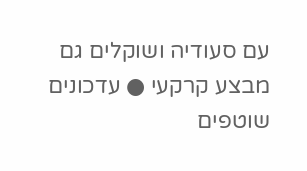עם סעודיה ושוקלים גם מבצע קרקעי ● עדכונים שוטפים